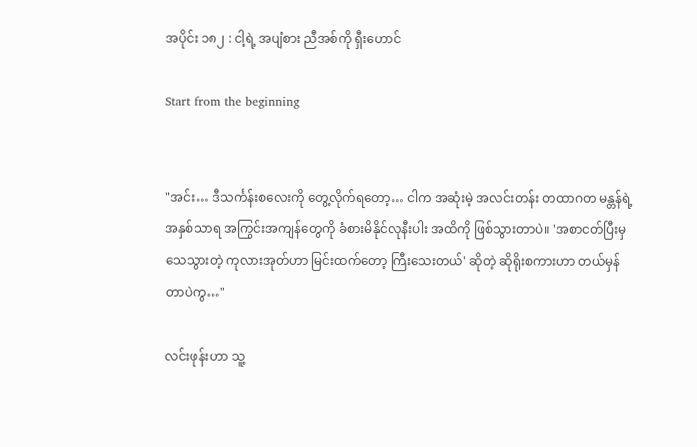အပိုင်း ၁၈၂ : ငါ့ရဲ့ အပျံစား ညီအစ်ကို ရှီးဟောင်

Start from the beginning


"အင်း… ဒီသင်္ကန်းစလေးကို တွေ့လိုက်ရတော့… ငါက အဆုံးမဲ့ အလင်းတန်း တထာဂတ မန္တန်ရဲ့ အနှစ်သာရ အကြွင်းအကျန်တွေကို ခံစားမိနိုင်လုနီးပါး အထိကို ဖြစ်သွားတာပဲ။ 'အစာငတ်ပြီးမှ သေသွားတဲ့ ကုလားအုတ်ဟာ မြင်းထက်တော့ ကြီးသေးတယ်' ဆိုတဲ့ ဆိုရိုးစကားဟာ တယ်မှန်တာပဲကွ…"

လင်းဖုန်းဟာ သူ့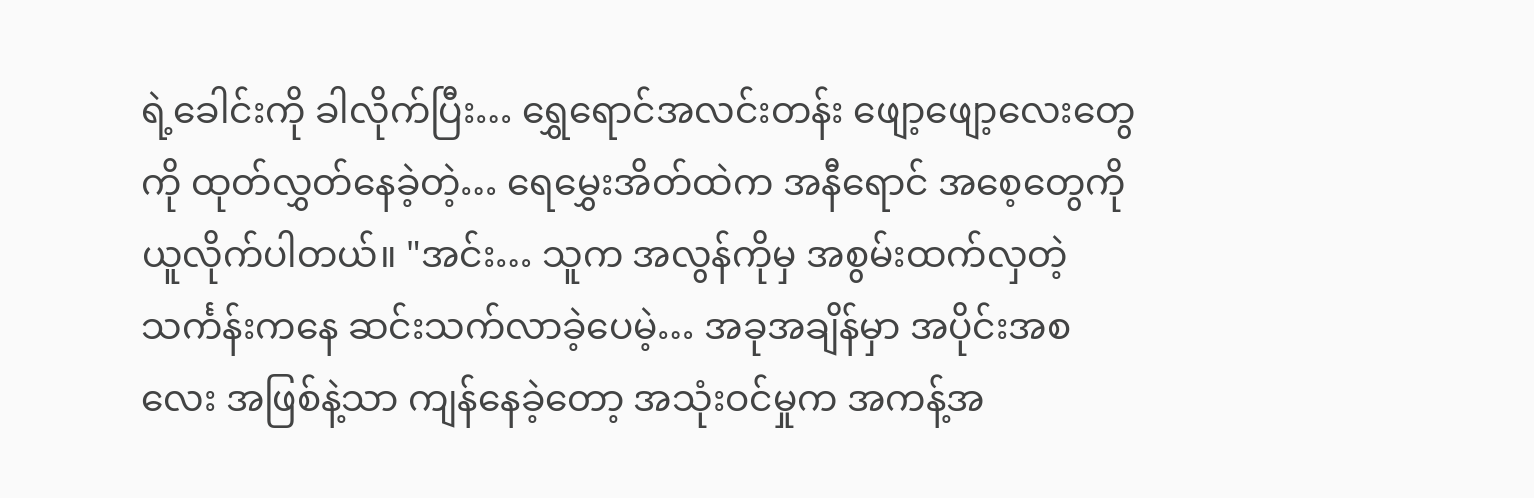ရဲ့ခေါင်းကို ခါလိုက်ပြီး… ရွှေရောင်အလင်းတန်း ဖျော့ဖျော့လေးတွေကို ထုတ်လွှတ်နေခဲ့တဲ့… ရေမွှေးအိတ်ထဲက အနီရောင် အစေ့တွေကို ယူလိုက်ပါတယ်။ "အင်း… သူက အလွန်ကိုမှ အစွမ်းထက်လှတဲ့ သင်္ကန်းကနေ ဆင်းသက်လာခဲ့ပေမဲ့… အခုအချိန်မှာ အပိုင်းအစလေး အဖြစ်နဲ့သာ ကျန်နေခဲ့တော့ အသုံးဝင်မှုက အကန့်အ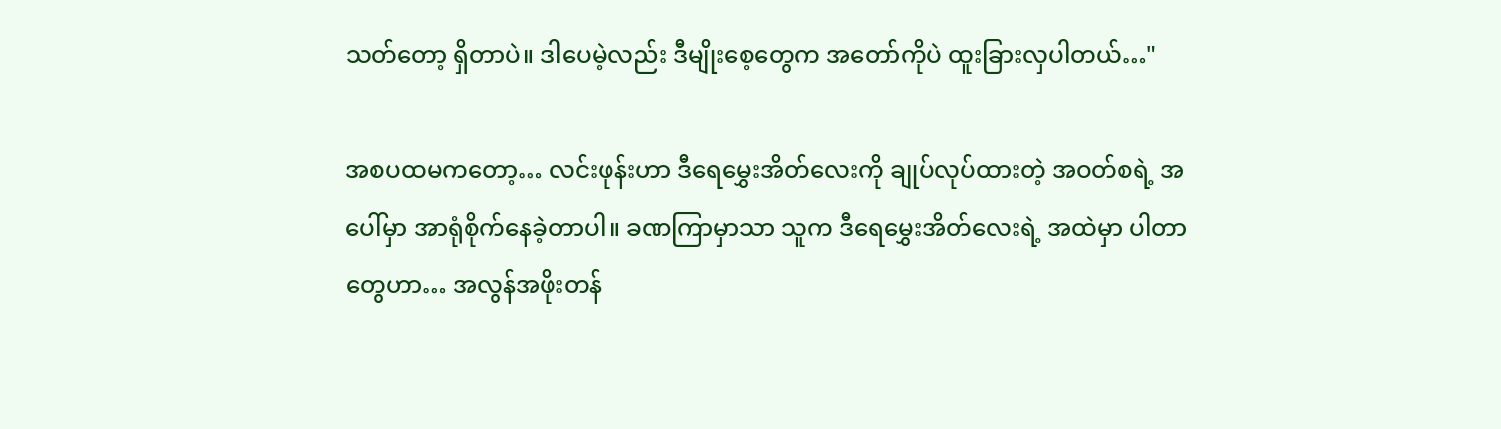သတ်တော့ ရှိတာပဲ။ ဒါပေမဲ့လည်း ဒီမျိုးစေ့တွေက အတော်ကိုပဲ ထူးခြားလှပါတယ်…"

အစပထမကတော့… လင်းဖုန်းဟာ ဒီရေမွှေးအိတ်လေးကို ချုပ်လုပ်ထားတဲ့ အဝတ်စရဲ့ အပေါ်မှာ အာရုံစိုက်နေခဲ့တာပါ။ ခဏကြာမှာသာ သူက ဒီရေမွှေးအိတ်လေးရဲ့ အထဲမှာ ပါတာတွေဟာ… အလွန်အဖိုးတန်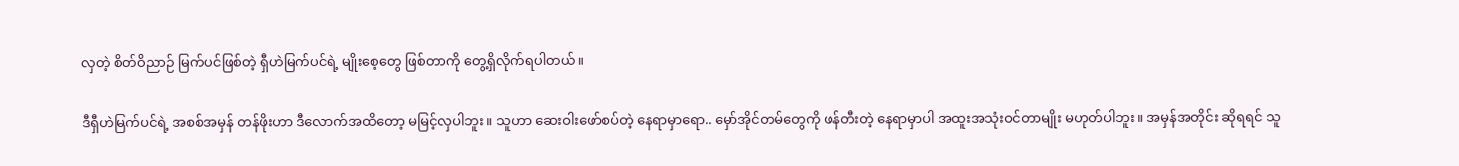လှတဲ့ စိတ်ဝိညာဉ် မြက်ပင်ဖြစ်တဲ့ ရှီဟဲမြက်ပင်ရဲ့ မျိုးစေ့တွေ ဖြစ်တာကို တွေ့ရှိလိုက်ရပါတယ်။

ဒီရှီဟဲမြက်ပင်ရဲ့ အစစ်အမှန် တန်ဖိုးဟာ ဒီလောက်အထိတော့ မမြင့်လှပါဘူး။ သူဟာ ဆေးဝါးဖော်စပ်တဲ့ နေရာမှာရော.. မှော်အိုင်တမ်တွေကို ဖန်တီးတဲ့ နေရာမှာပါ အထူးအသုံးဝင်တာမျိုး မဟုတ်ပါဘူး။ အမှန်အတိုင်း ဆိုရရင် သူ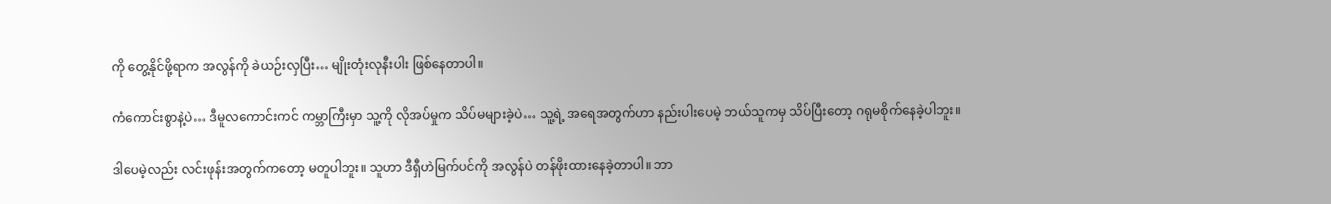ကို တွေ့နိုင်ဖို့ရာက အလွန်ကို ခဲယဉ်းလှပြီး… မျိုးတုံးလုနီးပါး ဖြစ်နေတာပါ။

ကံကောင်းစွာနဲ့ပဲ… ဒီမူလကောင်းကင် ကမ္ဘာကြီးမှာ သူ့ကို လိုအပ်မှုက သိပ်မများခဲ့ပဲ… သူ့ရဲ့ အရေအတွက်ဟာ နည်းပါးပေမဲ့ ဘယ်သူကမှ သိပ်ပြီးတော့ ဂရုမစိုက်နေခဲ့ပါဘူး။

ဒါပေမဲ့လည်း လင်းဖုန်းအတွက်ကတော့ မတူပါဘူး။ သူဟာ ဒီရှီဟဲမြက်ပင်ကို အလွန်ပဲ တန်ဖိုးထားနေခဲ့တာပါ။ ဘာ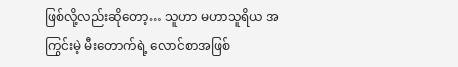ဖြစ်လို့လည်းဆိုတော့… သူဟာ မဟာသူရိယ အကြွင်းမဲ့ မီးတောက်ရဲ့ လောင်စာအဖြစ်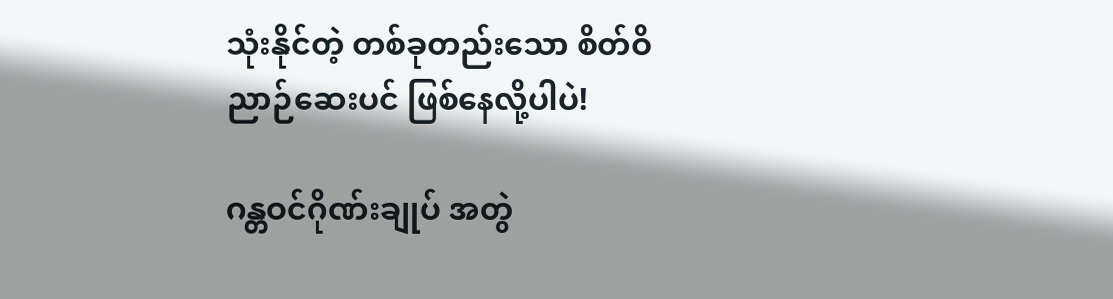သုံးနိုင်တဲ့ တစ်ခုတည်းသော စိတ်ဝိညာဉ်ဆေးပင် ဖြစ်နေလို့ပါပဲ!

ဂန္တဝင်ဂိုဏ်းချုပ် အတွဲ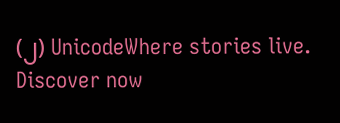(၂) UnicodeWhere stories live. Discover now